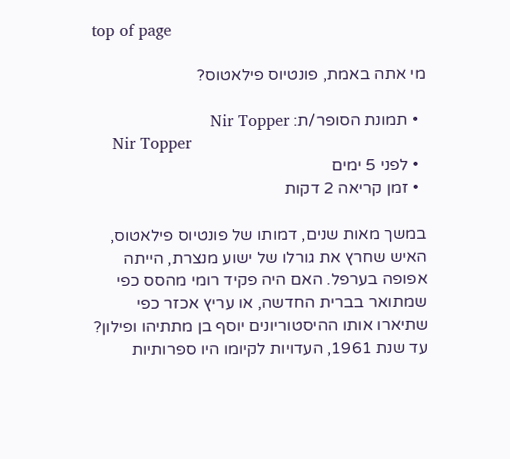top of page

מי אתה באמת, פונטיוס פילאטוס?

  • תמונת הסופר/ת: Nir Topper
    Nir Topper
  • לפני 5 ימים
  • זמן קריאה 2 דקות

במשך מאות שנים, דמותו של פונטיוס פילאטוס, האיש שחרץ את גורלו של ישוע מנצרת, הייתה אפופה בערפל. האם היה פקיד רומי מהסס כפי שמתואר בברית החדשה, או עריץ אכזר כפי שתיארו אותו ההיסטוריונים יוסף בן מתתיהו ופילון? עד שנת 1961, העדויות לקיומו היו ספרותיות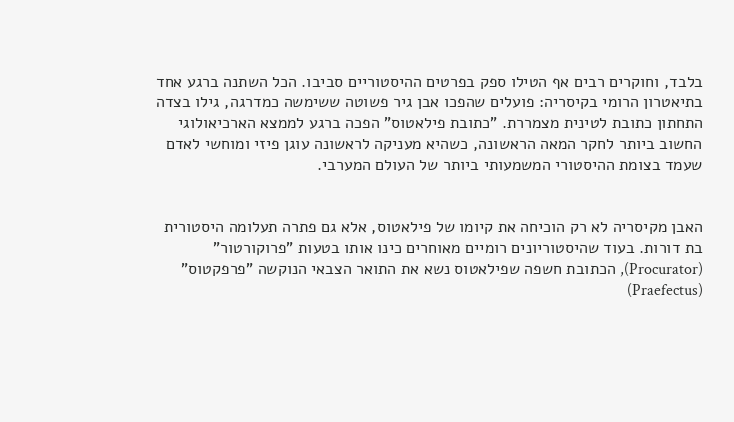בלבד, וחוקרים רבים אף הטילו ספק בפרטים ההיסטוריים סביבו. הכל השתנה ברגע אחד בתיאטרון הרומי בקיסריה: פועלים שהפכו אבן גיר פשוטה ששימשה כמדרגה, גילו בצדה התחתון כתובת לטינית מצמררת. "כתובת פילאטוס" הפכה ברגע לממצא הארכיאולוגי החשוב ביותר לחקר המאה הראשונה, כשהיא מעניקה לראשונה עוגן פיזי ומוחשי לאדם שעמד בצומת ההיסטורי המשמעותי ביותר של העולם המערבי.


האבן מקיסריה לא רק הוכיחה את קיומו של פילאטוס, אלא גם פתרה תעלומה היסטורית בת דורות. בעוד שהיסטוריונים רומיים מאוחרים כינו אותו בטעות "פרוקורטור" (Procurator), הכתובת חשפה שפילאטוס נשא את התואר הצבאי הנוקשה "פרפקטוס" (Praefectus)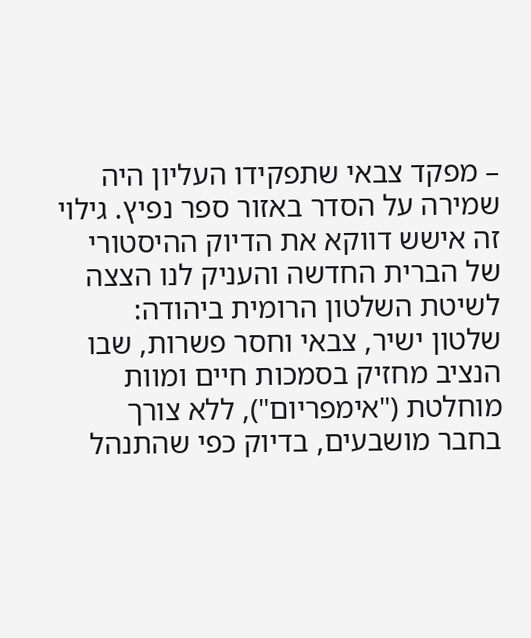– מפקד צבאי שתפקידו העליון היה שמירה על הסדר באזור ספר נפיץ. גילוי זה אישש דווקא את הדיוק ההיסטורי של הברית החדשה והעניק לנו הצצה לשיטת השלטון הרומית ביהודה: שלטון ישיר, צבאי וחסר פשרות, שבו הנציב מחזיק בסמכות חיים ומוות מוחלטת ("אימפריום"), ללא צורך בחבר מושבעים, בדיוק כפי שהתנהל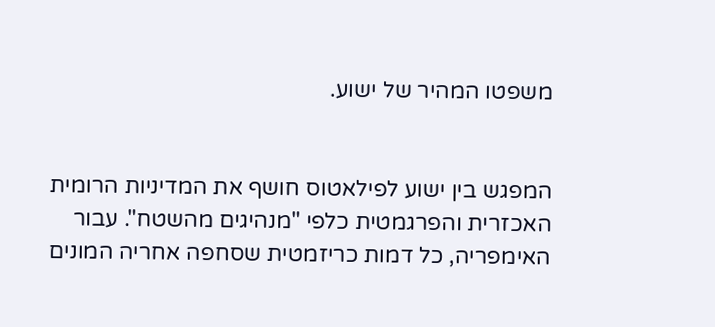משפטו המהיר של ישוע.


המפגש בין ישוע לפילאטוס חושף את המדיניות הרומית האכזרית והפרגמטית כלפי "מנהיגים מהשטח". עבור האימפריה, כל דמות כריזמטית שסחפה אחריה המונים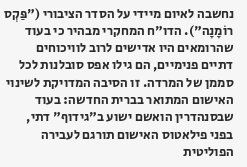נחשבה לאיום מיידי על הסדר הציבורי ("פַּקְס רוֹמָנָה"). הדו"ח המחקרי מבהיר כי בעוד שהרומאים היו אדישים לרוב לוויכוחים דתיים פנימיים, הם גילו אפס סובלנות לכל סממן של המרדה. זו הסיבה המדויקת לשינוי האישום המתואר בברית החדשה: בעוד שבסנהדרין הואשם ישוע ב"גידוף" דתי, בפני פילאטוס האישום תורגם לעבירה הפוליטית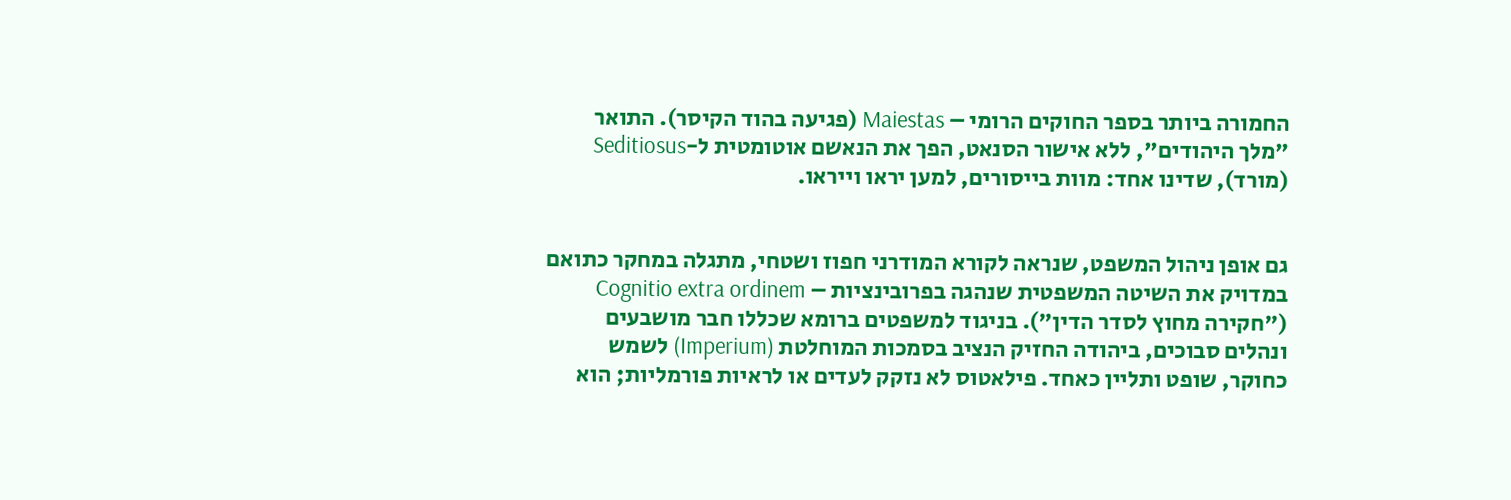החמורה ביותר בספר החוקים הרומי – Maiestas (פגיעה בהוד הקיסר). התואר "מלך היהודים", ללא אישור הסנאט, הפך את הנאשם אוטומטית ל-Seditiosus (מורד), שדינו אחד: מוות בייסורים, למען יראו וייראו.


גם אופן ניהול המשפט, שנראה לקורא המודרני חפוז ושטחי, מתגלה במחקר כתואם במדויק את השיטה המשפטית שנהגה בפרובינציות – Cognitio extra ordinem ("חקירה מחוץ לסדר הדין"). בניגוד למשפטים ברומא שכללו חבר מושבעים ונהלים סבוכים, ביהודה החזיק הנציב בסמכות המוחלטת (Imperium) לשמש כחוקר, שופט ותליין כאחד. פילאטוס לא נזקק לעדים או לראיות פורמליות; הוא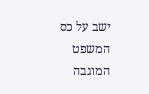ישב על כס המשפט המוגבה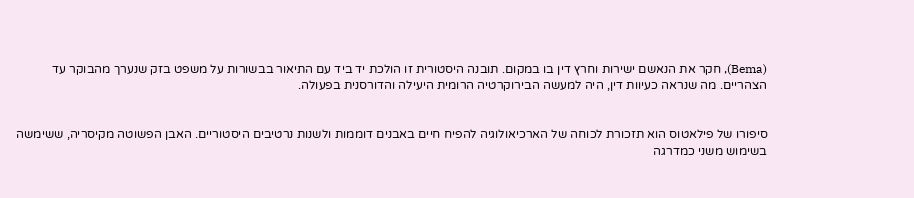(Bema), חקר את הנאשם ישירות וחרץ דין בו במקום. תובנה היסטורית זו הולכת יד ביד עם התיאור בבשורות על משפט בזק שנערך מהבוקר עד הצהריים. מה שנראה כעיוות דין, היה למעשה הבירוקרטיה הרומית היעילה והדורסנית בפעולה.


סיפורו של פילאטוס הוא תזכורת לכוחה של הארכיאולוגיה להפיח חיים באבנים דוממות ולשנות נרטיבים היסטוריים. האבן הפשוטה מקיסריה, ששימשה בשימוש משני כמדרגה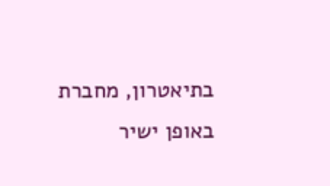בתיאטרון, מחברת באופן ישיר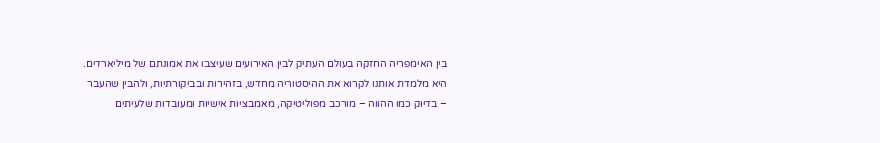בין האימפריה החזקה בעולם העתיק לבין האירועים שעיצבו את אמונתם של מיליארדים. היא מלמדת אותנו לקרוא את ההיסטוריה מחדש, בזהירות ובביקורתיות, ולהבין שהעבר – בדיוק כמו ההווה – מורכב מפוליטיקה, מאמבציות אישיות ומעובדות שלעיתים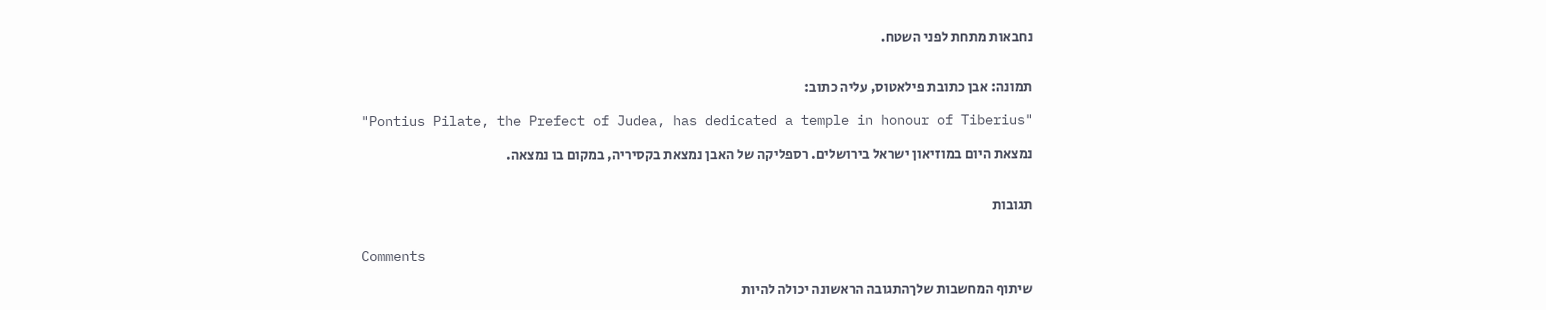נחבאות מתחת לפני השטח.


תמונה: אבן כתובת פילאטוס, עליה כתוב:

"Pontius Pilate, the Prefect of Judea, has dedicated a temple in honour of Tiberius"

נמצאת היום במוזיאון ישראל בירושלים. רספליקה של האבן נמצאת בקסיריה, במקום בו נמצאה.


תגובות


Comments

שיתוף המחשבות שלךהתגובה הראשונה יכולה להיות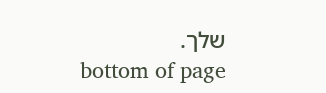שלך.
bottom of page